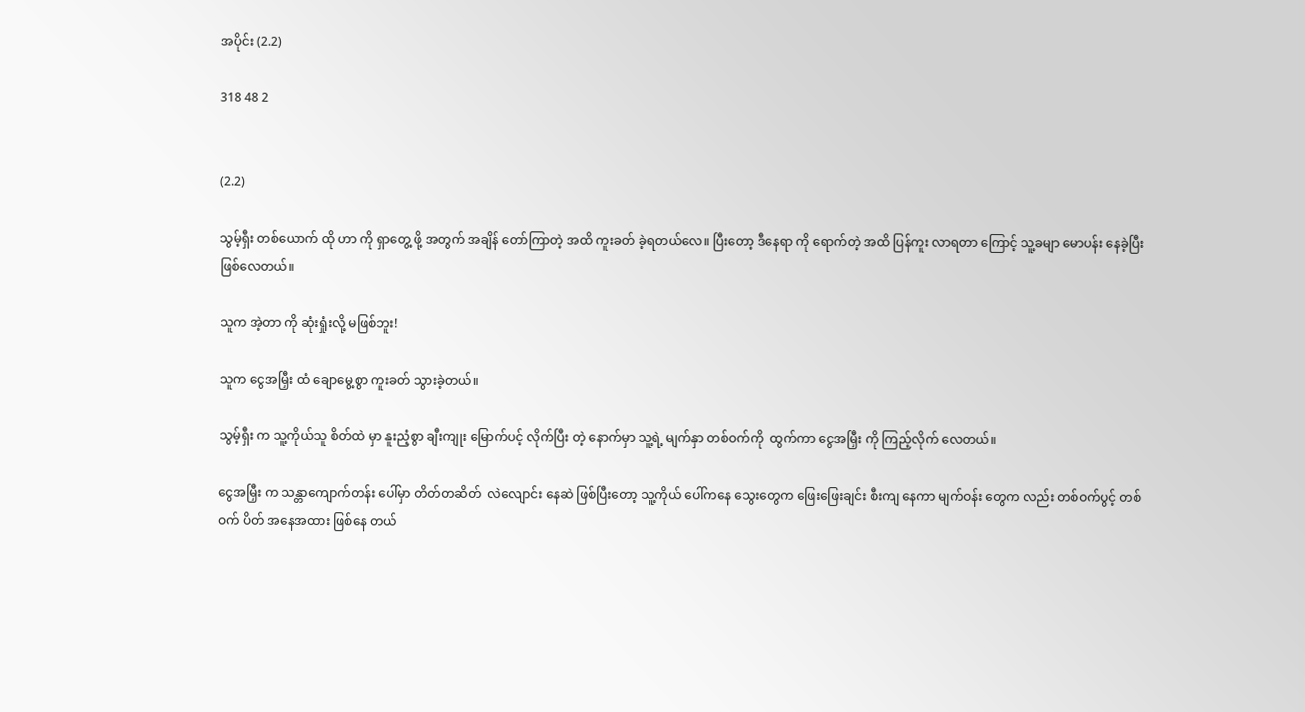အပိုင်း (2.2)

318 48 2


(2.2)

သွမ့်ရှီး တစ်ယောက် ထို ဟာ ကို ရှာတွေ့ ဖို့ အတွက် အချိန် တော်ကြာတဲ့ အထိ ကူးခတ် ခဲ့ရတယ်လေ။ ပြီးတော့ ဒီနေရာ ကို ရောက်တဲ့ အထိ ပြန်ကူး လာရတာ ကြောင့် သူ့ခမျာ မောပန်း နေခဲ့ပြီး ဖြစ်လေတယ်။

သူက အဲ့တာ ကို ဆုံးရှုံးလို့ မဖြစ်ဘူး!

သူက ငွေအမြှီး ထံ ချောမွေ့စွာ ကူးခတ် သွားခဲ့တယ်။

သွမ့်ရှီး က သူ့ကိုယ်သူ စိတ်ထဲ မှာ နူးညံ့စွာ ချီးကျုး မြောက်ပင့် လိုက်ပြီး တဲ့ နောက်မှာ သူ့ရဲ့ မျက်နှာ တစ်ဝက်ကို  ထွက်ကာ ငွေအမြှီး ကို ကြည့်လိုက် လေတယ်။

ငွေအမြှီး က သန္တာကျောက်တန်း ပေါ်မှာ တိတ်တဆိတ်  လဲလျောင်း နေဆဲ ဖြစ်ပြီးတော့ သူ့ကိုယ် ပေါ်ကနေ သွေးတွေက ဖြေးဖြေးချင်း စီးကျ နေကာ မျက်ဝန်း တွေက လည်း တစ်ဝက်ပွင့် တစ်ဝက် ပိတ် အနေအထား ဖြစ်နေ တယ်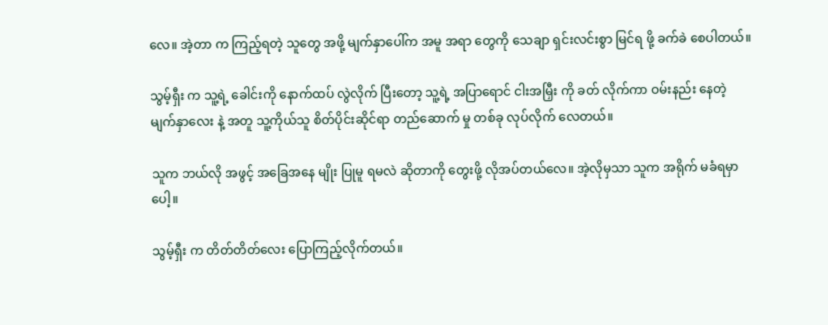လေ။ အဲ့တာ က ကြည့်ရတဲ့ သူတွေ အဖို့ မျက်နှာပေါ်က အမူ အရာ တွေကို သေချာ ရှင်းလင်းစွာ မြင်ရ ဖို့ ခက်ခဲ စေပါတယ်။

သွမ့်ရှီး က သူ့ရဲ့ ခေါင်းကို နောက်ထပ် လွဲလိုက် ပြီးတော့ သူ့ရဲ့ အပြာရောင် ငါးအမြှီး ကို ခတ် လိုက်ကာ ဝမ်းနည်း နေတဲ့ မျက်နှာလေး နဲ့ အတူ သူ့ကိုယ်သူ စိတ်ပိုင်းဆိုင်ရာ တည်ဆောက် မှု တစ်ခု လုပ်လိုက် လေတယ်။

သူက ဘယ်လို အဖွင့် အခြေအနေ မျိုး ပြုမူ ရမလဲ ဆိုတာကို တွေးဖို့ လိုအပ်တယ်လေ။ အဲ့လိုမှသာ သူက အရိုက် မခံရမှာပေါ့။

သွမ့်ရှီး က တိတ်တိတ်လေး ပြောကြည့်လိုက်တယ်။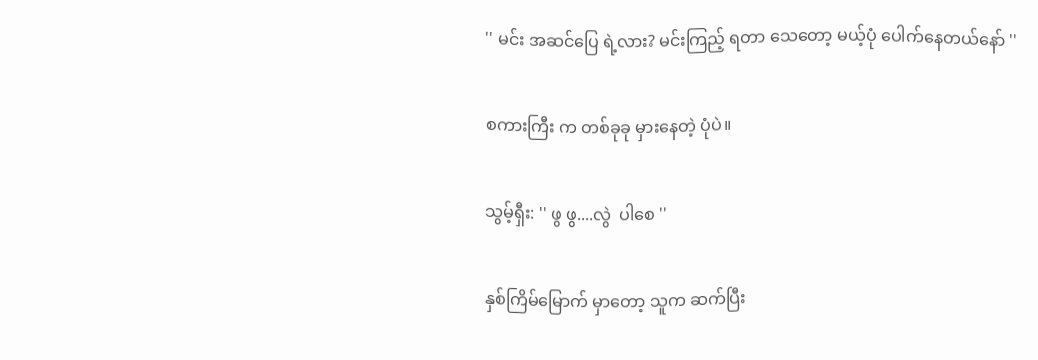'' မင်း အဆင်ပြေ ရဲ့လား? မင်းကြည့် ရတာ သေတော့ မယ့်ပုံ ပေါက်နေတယ်နော် ''

စကားကြီး က တစ်ခုခု မှားနေတဲ့ ပုံပဲ။

သွမ့်ရှီး: '' ဖွ ဖွ....လွဲ  ပါစေ ''

နှစ်ကြိမ်မြောက် မှာတော့ သူက ဆက်ပြီး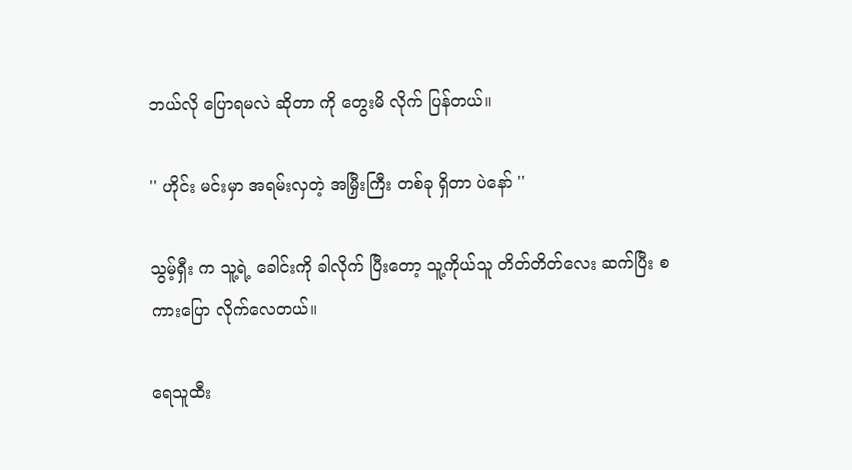ဘယ်လို ပြောရမလဲ ဆိုတာ ကို တွေးမိ လိုက် ပြန်တယ်။

'' ဟိုင်း မင်းမှာ အရမ်းလှတဲ့ အမြှီးကြီး တစ်ခု ရှိတာ ပဲနော် ''

သွမ့်ရှီး က သူ့ရဲ့ ခေါင်းကို ခါလိုက် ပြီးတော့ သူ့ကိုယ်သူ တိတ်တိတ်လေး ဆက်ပြီး စကားပြော လိုက်လေတယ်။

ရေသူထီး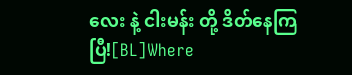လေး နဲ့ ငါးမန်း တို့ ဒိတ်နေကြပြီ![BL]Where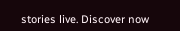stories live. Discover now